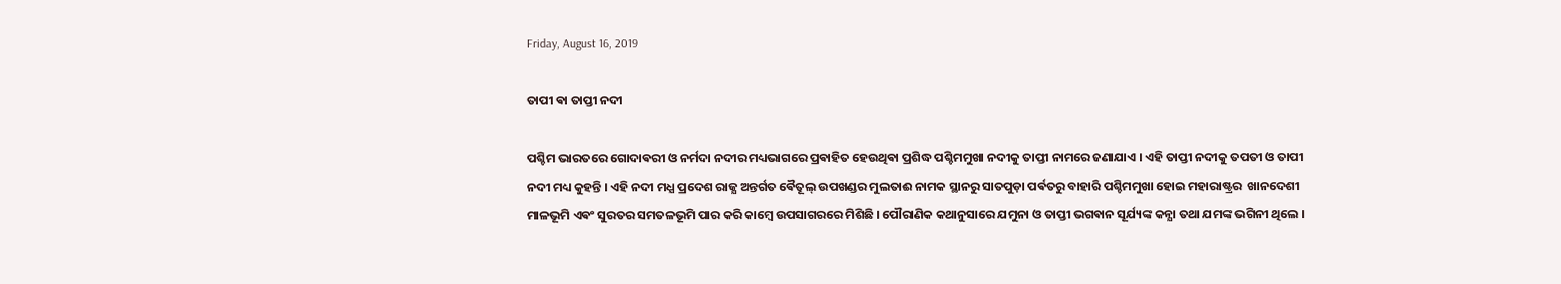Friday, August 16, 2019

ତାପୀ ଵା ତାପ୍ତୀ ନଦୀ

ପଶ୍ଚିମ ଭାରତରେ ଗୋଦାଵରୀ ଓ ନର୍ମଦା ନଦୀର ମଧ୍ୟଭାଗରେ ପ୍ରଵାହିତ ହେଉଥିଵା ପ୍ରଶିଦ୍ଧ ପଶ୍ଚିମମୁଖା ନଦୀକୁ ତାପ୍ତୀ ନାମରେ ଜଣାଯାଏ । ଏହି ତାପ୍ତୀ ନଦୀକୁ ତପତୀ ଓ ତାପୀ ନଦୀ ମଧ୍ୟ କୁହନ୍ତି । ଏହି ନଦୀ ମଧ୍ଯ ପ୍ରଦେଶ ରାଜ୍ଯ ଅନ୍ତର୍ଗତ ଵୈତୂଲ୍ ଉପଖଣ୍ଡର ମୁଲତାଈ ନାମକ ସ୍ଥାନରୁ ସାତପୁଡ଼ା ପର୍ଵତରୁ ବାହାରି ପଶ୍ଚିମମୁଖା ହୋଇ ମହାରାଷ୍ଟ୍ରର  ଖାନଦେଶୀ ମାଳଭୂମି ଏଵଂ ସୁରତର ସମତଳଭୂମି ପାର କରି କାମ୍ଵେ ଉପସାଗରରେ ମିଶିଛି । ପୌରାଣିକ କଥାନୁସାରେ ଯମୁନା ଓ ତାପ୍ତୀ ଭଗଵାନ ସୂର୍ଯ୍ୟଙ୍କ କନ୍ଯା ତଥା ଯମଙ୍କ ଭଗିନୀ ଥିଲେ ।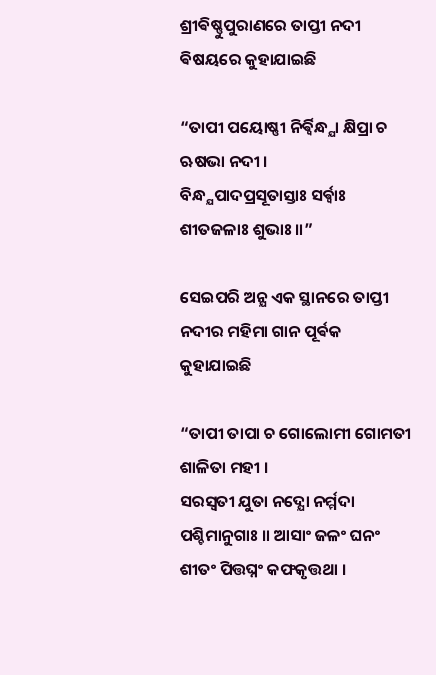ଶ୍ରୀଵିଷ୍ଣୁପୁରାଣରେ ତାପ୍ତୀ ନଦୀ ଵିଷୟରେ କୁହାଯାଇଛି

“ତାପୀ ପୟୋଷ୍ଣୀ ନିର୍ଵ୍ଵିନ୍ଧ୍ଯା କ୍ଷିପ୍ରା ଚ ଋଷଭା ନଦୀ ।
ବିନ୍ଧ୍ଯପାଦପ୍ରସୂତାସ୍ତାଃ ସର୍ଵ୍ଵାଃ ଶୀତଜଳାଃ ଶୁଭାଃ ॥”

ସେଇପରି ଅନ୍ଯ ଏକ ସ୍ଥାନରେ ତାପ୍ତୀ ନଦୀର ମହିମା ଗାନ ପୂର୍ଵକ କୁହାଯାଇଛି

“ତାପୀ ତାପା ଚ ଗୋଲୋମୀ ଗୋମତୀ ଶାଳିତା ମହୀ ।
ସରସ୍ଵତୀ ଯୁତା ନଦ୍ଯୋ ନର୍ମ୍ମଦା ପଶ୍ଚିମାନୁଗାଃ ॥ ଆସାଂ ଜଳଂ ଘନଂ ଶୀତଂ ପିତ୍ତଘ୍ନଂ କଫକୃତ୍ତଥା ।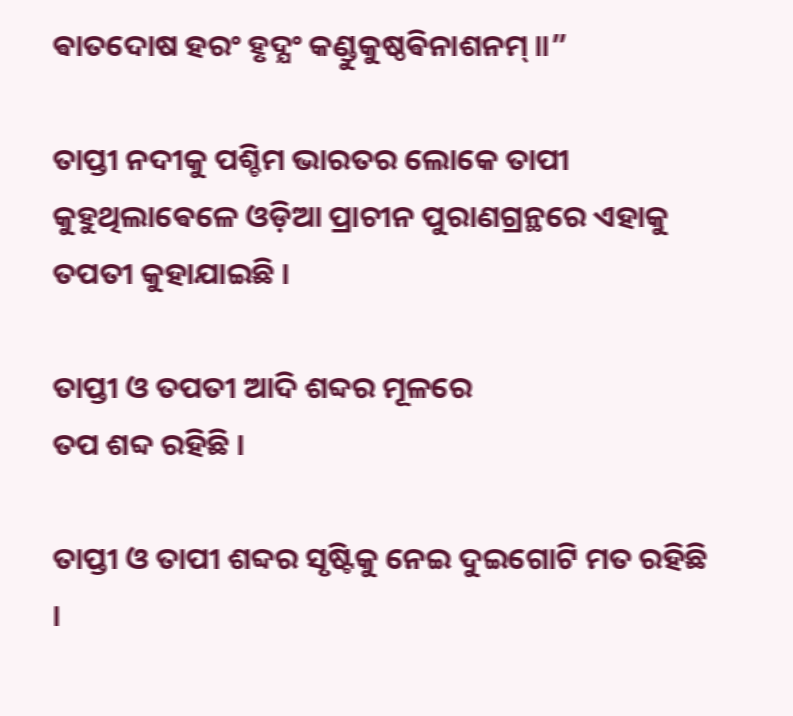ଵାତଦୋଷ ହରଂ ହୃଦ୍ଯଂ କଣ୍ଡୁକୁଷ୍ଠଵିନାଶନମ୍ ॥”

ତାପ୍ତୀ ନଦୀକୁ ପଶ୍ଚିମ ଭାରତର ଲୋକେ ତାପୀ କୁହୁଥିଲାଵେଳେ ଓଡ଼ିଆ ପ୍ରାଚୀନ ପୁରାଣଗ୍ରନ୍ଥରେ ଏହାକୁ ତପତୀ କୁହାଯାଇଛି ।

ତାପ୍ତୀ ଓ ତପତୀ ଆଦି ଶବ୍ଦର ମୂଳରେ
ତପ ଶବ୍ଦ ରହିଛି ।

ତାପ୍ତୀ ଓ ତାପୀ ଶବ୍ଦର ସୃଷ୍ଟିକୁ ନେଇ ଦୁଇଗୋଟି ମତ ରହିଛି ।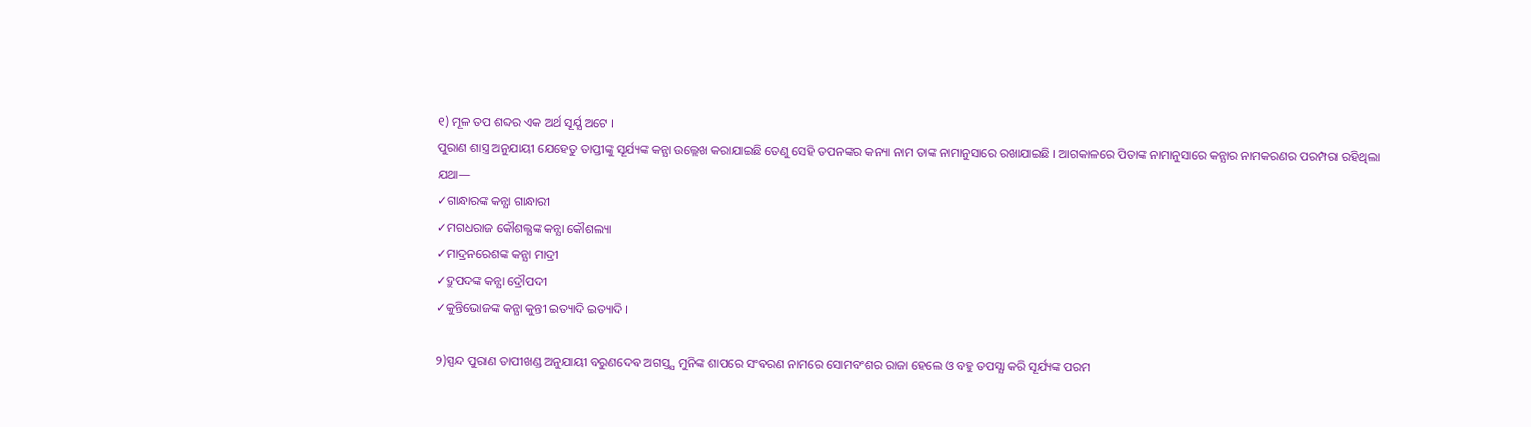୧) ମୂଳ ତପ ଶବ୍ଦର ଏକ ଅର୍ଥ ସୂର୍ଯ୍ଯ ଅଟେ ।
ପୁରାଣ ଶାସ୍ତ୍ର ଅନୁଯାୟୀ ଯେହେତୁ ତାପ୍ତୀଙ୍କୁ ସୂର୍ଯ୍ୟଙ୍କ କନ୍ଯା ଉଲ୍ଲେଖ କରାଯାଇଛି ତେଣୁ ସେହି ତପନଙ୍କର କନ୍ୟା ନାମ ତାଙ୍କ ନାମାନୁସାରେ ରଖାଯାଇଛି । ଆଗକାଳରେ ପିତାଙ୍କ ନାମାନୁସାରେ କନ୍ଯାର ନାମକରଣର ପରମ୍ପରା ରହିଥିଲା
ଯଥା—
✓ଗାନ୍ଧାରଙ୍କ କନ୍ଯା ଗାନ୍ଧାରୀ
✓ମଗଧରାଜ କୌଶଲ୍ଯଙ୍କ କନ୍ଯା କୌଶଲ୍ୟା
✓ମାଦ୍ରନରେଶଙ୍କ କନ୍ଯା ମାଦ୍ରୀ
✓ଦ୍ରୁପଦଙ୍କ କନ୍ଯା ଦ୍ରୌପଦୀ
✓କୁନ୍ତିଭୋଜଙ୍କ କନ୍ଯା କୁନ୍ତୀ ଇତ୍ୟାଦି ଇତ୍ୟାଦି ।

୨)ସ୍ପନ୍ଦ ପୁରାଣ ତାପୀଖଣ୍ଡ ଅନୁଯାୟୀ ବରୁଣଦେଵ ଅଗସ୍ତ୍ଯ ମୁନିଙ୍କ ଶାପରେ ସଂଵରଣ ନାମରେ ସୋମବଂଶର ରାଜା ହେଲେ ଓ ବହୁ ତପସ୍ଯା କରି ସୂର୍ଯ୍ୟଙ୍କ ପରମ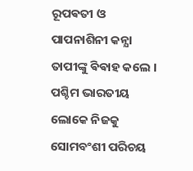ରୂପଵତୀ ଓ ପାପନାଶିନୀ କନ୍ଯା ତାପୀଙ୍କୁ ଵିଵାହ କଲେ । ପଶ୍ଚିମ ଭାରତୀୟ ଲୋକେ ନିଜକୁ ସୋମବଂଶୀ ପରିଚୟ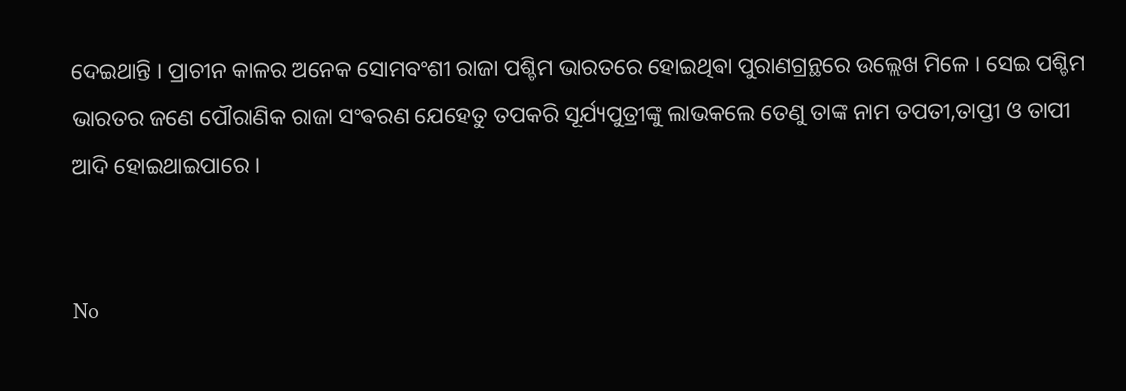ଦେଇଥାନ୍ତି । ପ୍ରାଚୀନ କାଳର ଅନେକ ସୋମବଂଶୀ ରାଜା ପଶ୍ଚିମ ଭାରତରେ ହୋଇଥିଵା ପୁରାଣଗ୍ରନ୍ଥରେ ଉଲ୍ଲେଖ ମିଳେ । ସେଇ ପଶ୍ଚିମ ଭାରତର ଜଣେ ପୌରାଣିକ ରାଜା ସଂଵରଣ ଯେହେତୁ ତପକରି ସୂର୍ଯ୍ୟପୁତ୍ରୀଙ୍କୁ ଲାଭକଲେ ତେଣୁ ତାଙ୍କ ନାମ ତପତୀ,ତାପ୍ତୀ ଓ ତାପୀ ଆଦି ହୋଇଥାଇପାରେ ।


No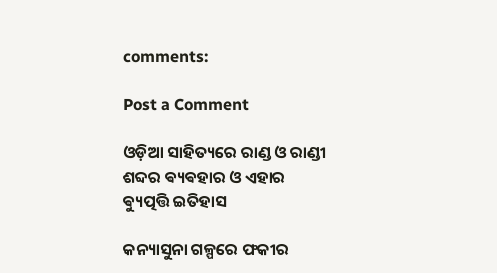comments:

Post a Comment

ଓଡ଼ିଆ ସାହିତ୍ୟରେ ରାଣ୍ଡ ଓ ରାଣ୍ଡୀ ଶବ୍ଦର ଵ୍ୟଵହାର ଓ ଏହାର ଵ୍ୟୁତ୍ପତ୍ତି ଇତିହାସ

କନ୍ୟାସୁନା ଗଳ୍ପରେ ଫକୀର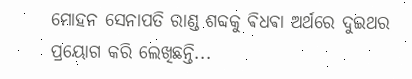ମୋହନ ସେନାପତି ରାଣ୍ଡ ଶବ୍ଦକୁ ଵିଧଵା ଅର୍ଥରେ ଦୁଇଥର ପ୍ରୟୋଗ କରି ଲେଖିଛନ୍ତି...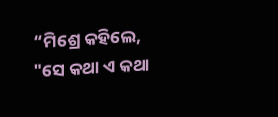“ମିଶ୍ରେ କହିଲେ, "ସେ କଥା ଏ କଥା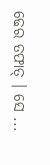ଢେର ତଫାତ୍ । ସେ ...